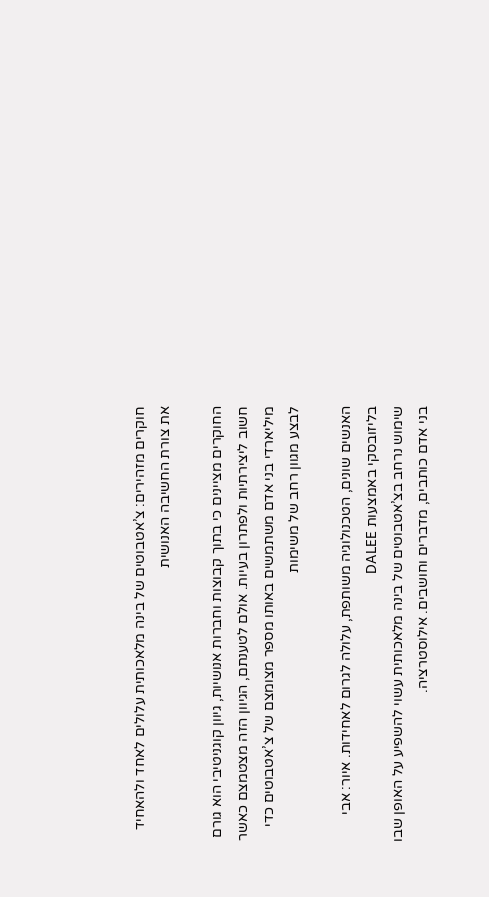חוקרים מזהירים: צ’אטבוטים של בינה מלאכותית עלולים לאחד ולהאחיד את צורת החשיבה האנושית

החוקרים מציינים כי בתוך קבוצות וחברות אנושיות, גיוון קוגניטיבי הוא גורם חשוב ליצירתיות ולפתרון בעיות. אולם לטענתם, הגיוון הזה מצטמצם כאשר מיליארדי בני אדם משתמשים באותו מספר מצומצם של צ’אטבוטים כדי לבצע מגוון רחב של משימות

האנשים שונים, הטכנולוגיה משותפת, עלולה לגרום לאחידות. איור: אבי בליזובסקי באמצעות DALEE
שימוש נרחב בצ’אטבוטים של בינה מלאכותית עשוי להשפיע על האופן שבו בני אדם כותבים, מדברים וחושבים. אילוסטרציה.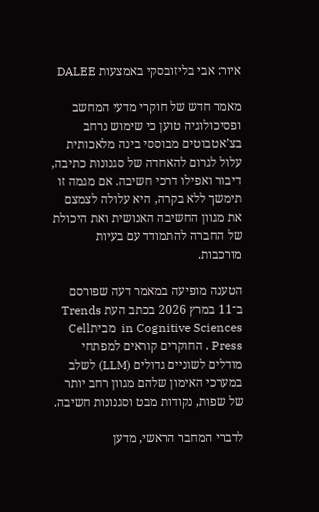איור: אבי בליזובסקי באמצעות DALEE

מאמר חדש של חוקרי מדעי המחשב ופסיכולוגיה טוען כי שימוש נרחב בצ’אטבוטים מבוססי בינה מלאכותית עלול לגרום להאחדה של סגנונות כתיבה, דיבור ואפילו דרכי חשיבה. אם מגמה זו תימשך ללא בקרה, היא עלולה לצמצם את מגוון החשיבה האנושית ואת היכולת של החברה להתמודד עם בעיות מורכבות.

הטענה מופיעה במאמר דעה שפורסם ב־11 במרץ 2026 בכתב העת Trends in Cognitive Sciences  מביתCell Press . החוקרים קוראים למפתחי מודלים לשוניים גדולים (LLM) לשלב במערכי האימון שלהם מגוון רחב יותר של שפות, נקודות מבט וסגנונות חשיבה.

לדברי המחבר הראשי, מדען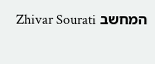המחשב Zhivar Sourati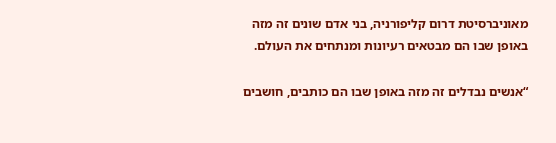מאוניברסיטת דרום קליפורניה, בני אדם שונים זה מזה באופן שבו הם מבטאים רעיונות ומנתחים את העולם.

“אנשים נבדלים זה מזה באופן שבו הם כותבים, חושבים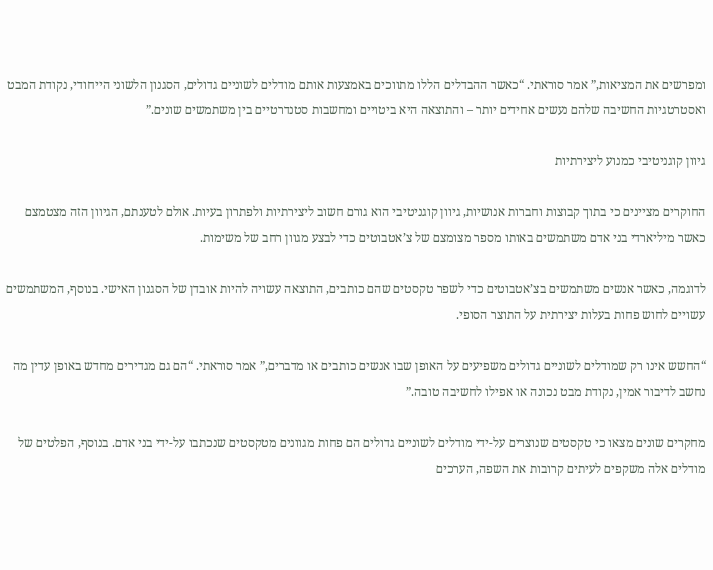ומפרשים את המציאות,” אמר סוראתי. “כאשר ההבדלים הללו מתווכים באמצעות אותם מודלים לשוניים גדולים, הסגנון הלשוני הייחודי, נקודת המבט ואסטרטגיות החשיבה שלהם נעשים אחידים יותר – והתוצאה היא ביטויים ומחשבות סטנדרטיים בין משתמשים שונים.”

גיוון קוגניטיבי כמנוע ליצירתיות

החוקרים מציינים כי בתוך קבוצות וחברות אנושיות, גיוון קוגניטיבי הוא גורם חשוב ליצירתיות ולפתרון בעיות. אולם לטענתם, הגיוון הזה מצטמצם כאשר מיליארדי בני אדם משתמשים באותו מספר מצומצם של צ’אטבוטים כדי לבצע מגוון רחב של משימות.

לדוגמה, כאשר אנשים משתמשים בצ’אטבוטים כדי לשפר טקסטים שהם כותבים, התוצאה עשויה להיות אובדן של הסגנון האישי. בנוסף, המשתמשים עשויים לחוש פחות בעלות יצירתית על התוצר הסופי.

“החשש אינו רק שמודלים לשוניים גדולים משפיעים על האופן שבו אנשים כותבים או מדברים,” אמר סוראתי. “הם גם מגדירים מחדש באופן עדין מה נחשב לדיבור אמין, נקודת מבט נכונה או אפילו לחשיבה טובה.”

מחקרים שונים מצאו כי טקסטים שנוצרים על-ידי מודלים לשוניים גדולים הם פחות מגוונים מטקסטים שנכתבו על-ידי בני אדם. בנוסף, הפלטים של מודלים אלה משקפים לעיתים קרובות את השפה, הערכים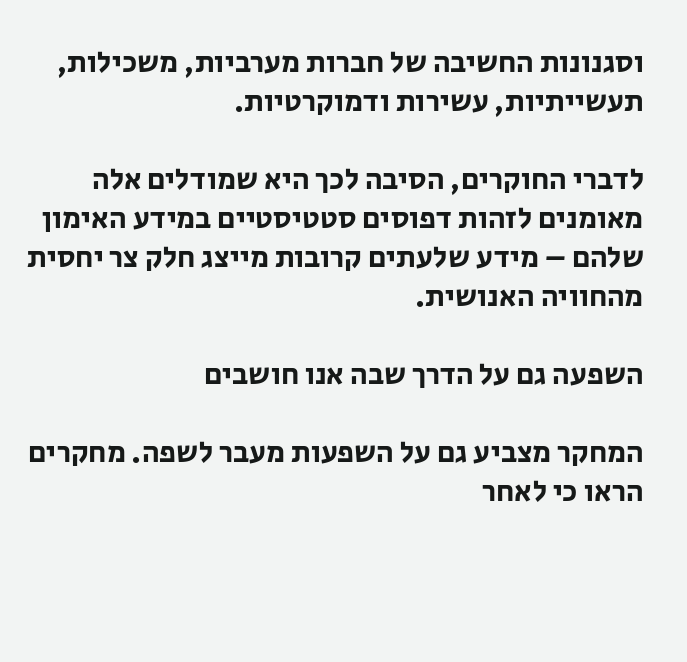וסגנונות החשיבה של חברות מערביות, משכילות, תעשייתיות, עשירות ודמוקרטיות.

לדברי החוקרים, הסיבה לכך היא שמודלים אלה מאומנים לזהות דפוסים סטטיסטיים במידע האימון שלהם – מידע שלעתים קרובות מייצג חלק צר יחסית מהחוויה האנושית.

השפעה גם על הדרך שבה אנו חושבים

המחקר מצביע גם על השפעות מעבר לשפה. מחקרים הראו כי לאחר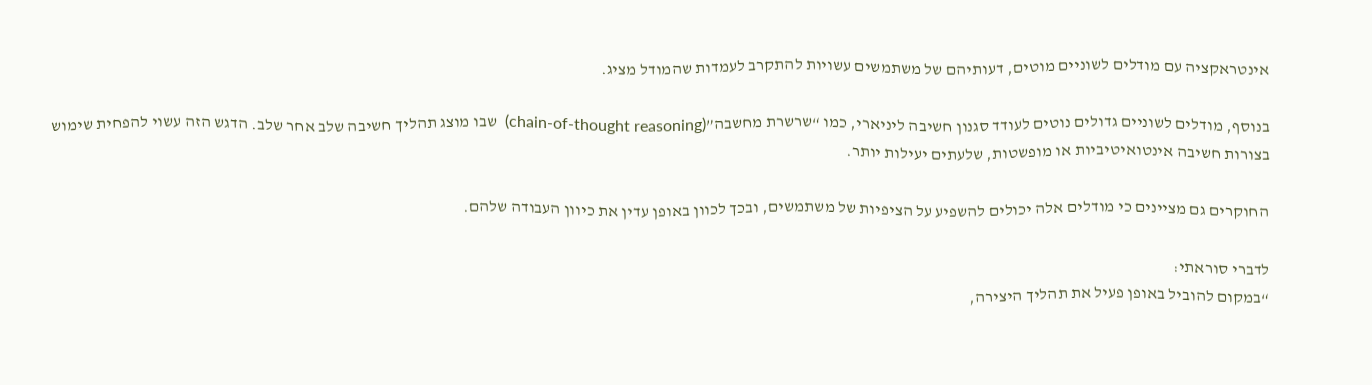אינטראקציה עם מודלים לשוניים מוטים, דעותיהם של משתמשים עשויות להתקרב לעמדות שהמודל מציג.

בנוסף, מודלים לשוניים גדולים נוטים לעודד סגנון חשיבה ליניארי, כמו “שרשרת מחשבה”(chain-of-thought reasoning)  שבו מוצג תהליך חשיבה שלב אחר שלב. הדגש הזה עשוי להפחית שימוש בצורות חשיבה אינטואיטיביות או מופשטות, שלעתים יעילות יותר.

החוקרים גם מציינים כי מודלים אלה יכולים להשפיע על הציפיות של משתמשים, ובכך לכוון באופן עדין את כיוון העבודה שלהם.

לדברי סוראתי:
“במקום להוביל באופן פעיל את תהליך היצירה,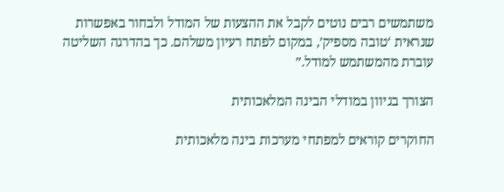משתמשים רבים נוטים לקבל את ההצעות של המודל ולבחור באפשרות שנראית ‘טובה מספיק’, במקום לפתח רעיון משלהם. כך בהדרגה השליטה עוברת מהמשתמש למודל.”

הצורך בגיוון במודלי הבינה המלאכותית

החוקרים קוראים למפתחי מערכות בינה מלאכותית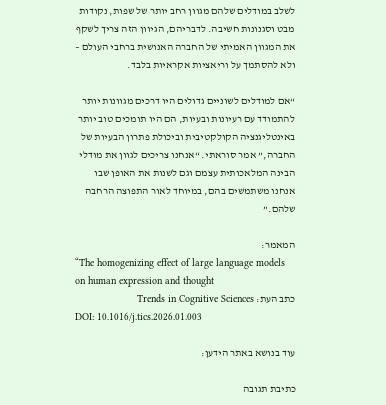לשלב במודלים שלהם מגוון רחב יותר של שפות, נקודות מבט וסגנונות חשיבה. לדבריהם, הגיוון הזה צריך לשקף את המגוון האמיתי של החברה האנושית ברחבי העולם – ולא להסתמך על וריאציות אקראיות בלבד.

“אם למודלים לשוניים גדולים היו דרכים מגוונות יותר להתמודד עם רעיונות ובעיות, הם היו תומכים טוב יותר באינטליגנציה הקולקטיבית וביכולת פתרון הבעיות של החברה,” אמר סוראתי. “אנחנו צריכים לגוון את מודלי הבינה המלאכותית עצמם וגם לשנות את האופן שבו אנחנו משתמשים בהם, במיוחד לאור התפוצה הרחבה שלהם.”

המאמר:
“The homogenizing effect of large language models on human expression and thought
כתב העת: Trends in Cognitive Sciences
DOI: 10.1016/j.tics.2026.01.003

עוד בנושא באתר הידען:

כתיבת תגובה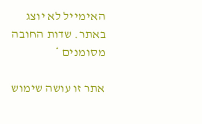האימייל לא יוצג באתר. שדות החובה מסומנים *

אתר זו עושה שימוש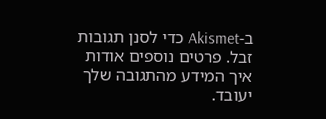ב-Akismet כדי לסנן תגובות זבל. פרטים נוספים אודות איך המידע מהתגובה שלך יעובד.